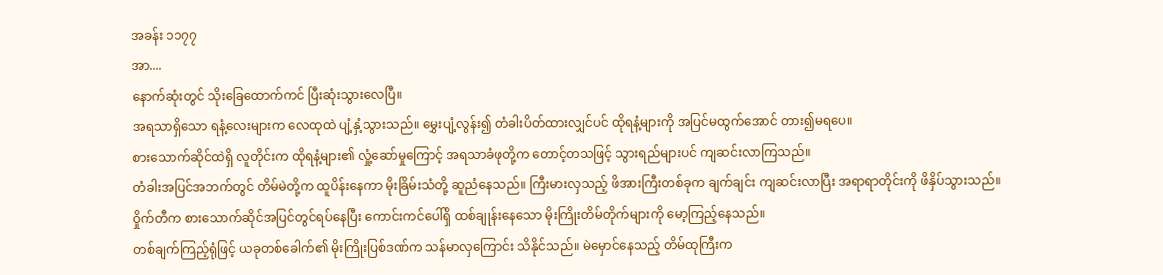အခန်း ၁၁၇၇
အာ....
နောက်ဆုံးတွင် သိုးခြေထောက်ကင် ပြီးဆုံးသွားလေပြီ။
အရသာရှိသော ရနံ့လေးများက လေထုထဲ ပျံ့နှံ့သွားသည်။ မွှေးပျံ့လွန်း၍ တံခါးပိတ်ထားလျှင်ပင် ထိုရနံ့များကို အပြင်မထွက်အောင် တား၍မရပေ။
စားသောက်ဆိုင်ထဲရှိ လူတိုင်းက ထိုရနံ့များ၏ လှုံ့ဆော်မှုကြောင့် အရသာခံဖုတို့က တောင့်တသဖြင့် သွားရည်များပင် ကျဆင်းလာကြသည်။
တံခါးအပြင်အဘက်တွင် တိမ်မဲတို့က ထူပိန်းနေကာ မိုးခြိမ်းသံတို့ ဆူညံနေသည်။ ကြီးမားလှသည့် ဖိအားကြီးတစ်ခုက ချက်ချင်း ကျဆင်းလာပြီး အရာရာတိုင်းကို ဖိနှိပ်သွားသည်။
ဝှိုက်တီက စားသောက်ဆိုင်အပြင်တွင်ရပ်နေပြီး ကောင်းကင်ပေါ်ရှိ ထစ်ချုန်းနေသော မိုးကြိုးတိမ်တိုက်များကို မော့ကြည့်နေသည်။
တစ်ချက်ကြည့်ရုံဖြင့် ယခုတစ်ခေါက်၏ မိုးကြိုးပြစ်ဒဏ်က သန်မာလှကြောင်း သိနိုင်သည်။ မဲမှောင်နေသည့် တိမ်ထုကြီးက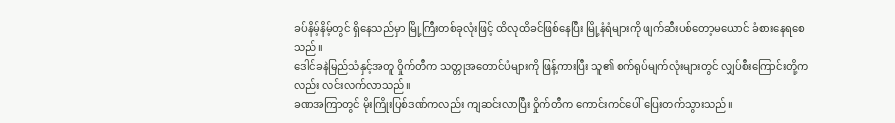ခပ်နိမ့်နိမ့်တွင် ရှိနေသည်မှာ မြို့ကြီးတစ်ခုလုံးဖြင့် ထိလုထိခင်ဖြစ်နေပြီး မြို့နံရံများကို ဖျက်ဆီးပစ်တော့မယောင် ခံစားနေရစေသည်။
ဒေါင်ခနဲမြည်သံနှင့်အတူ ဝှိုက်တီက သတ္တုအတောင်ပံများကို ဖြန့်ကားပြီး သူ၏ စက်ရုပ်မျက်လုံးများတွင် လျှပ်စီးကြောင်းတို့ကလည်း လင်းလက်လာသည်။
ခဏအကြာတွင် မိုးကြိုးပြစ်ဒဏ်ကလည်း ကျဆင်းလာပြီး ဝှိုက်တီက ကောင်းကင်ပေါ် ပြေးတက်သွားသည်။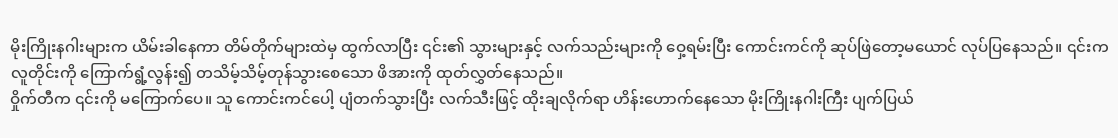မိုးကြိုးနဂါးများက ယိမ်းခါနေကာ တိမ်တိုက်များထဲမှ ထွက်လာပြီး ၎င်း၏ သွားများနှင့် လက်သည်းများကို ဝှေ့ရမ်းပြီး ကောင်းကင်ကို ဆုပ်ဖြဲတော့မယောင် လုပ်ပြနေသည်။ ၎င်းက လူတိုင်းကို ကြောက်ရွံ့လွန်း၍ တသိမ့်သိမ့်တုန်သွားစေသော ဖိအားကို ထုတ်လွှတ်နေသည်။
ဝှိုက်တီက ၎င်းကို မကြောက်ပေ။ သူ ကောင်းကင်ပေါ့ ပျံတက်သွားပြီး လက်သီးဖြင့် ထိုးချလိုက်ရာ ဟိန်းဟောက်နေသော မိုးကြိုးနဂါးကြီး ပျက်ပြယ်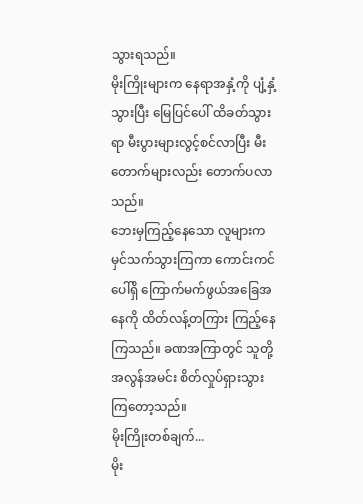သွားရသည်။
မိုးကြိုးများက နေရာအနှံ့ကို ပျံ့နှံ့သွားပြီး မြေပြင်ပေါ် ထိခတ်သွားရာ မီးပွားများလွင့်စင်လာပြီး မီးတောက်များလည်း တောက်ပလာသည်။
ဘေးမှကြည့်နေသော လူများက မှင်သက်သွားကြကာ ကောင်းကင်ပေါ်ရှိ ကြောက်မက်ဖွယ်အခြေအနေကို ထိတ်လန့်တကြား ကြည့်နေကြသည်။ ခဏအကြာတွင် သူတို့ အလွန်အမင်း စိတ်လှုပ်ရှားသွားကြတော့သည်။
မိုးကြိုးတစ်ချက်...
မိုး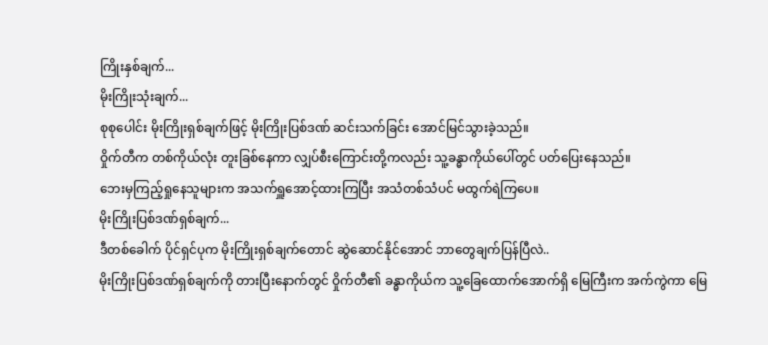ကြိုးနှစ်ချက်...
မိုးကြိုးသုံးချက်...
စုစုပေါင်း မိုးကြိုးရှစ်ချက်ဖြင့် မိုးကြိုးပြစ်ဒဏ် ဆင်းသက်ခြင်း အောင်မြင်သွားခဲ့သည်။
ဝှိုက်တီက တစ်ကိုယ်လုံး တူးခြစ်နေကာ လျှပ်စီးကြောင်းတို့ကလည်း သူ့ခန္ဓာကိုယ်ပေါ်တွင် ပတ်ပြေးနေသည်။
ဘေးမှကြည့်ရှုနေသူများက အသက်ရှူအောင့်ထားကြပြီး အသံတစ်သံပင် မထွက်ရဲကြပေ။
မိုးကြိုးပြစ်ဒဏ်ရှစ်ချက်...
ဒီတစ်ခေါက် ပိုင်ရှင်ပုက မိုးကြိုးရှစ်ချက်တောင် ဆွဲဆောင်နိုင်အောင် ဘာတွေချက်ပြန်ပြီလဲ..
မိုးကြိုးပြစ်ဒဏ်ရှစ်ချက်ကို တားပြီးနောက်တွင် ဝှိုက်တီ၏ ခန္ဓာကိုယ်က သူ့ခြေထောက်အောက်ရှိ မြေကြီးက အက်ကွဲကာ မြေ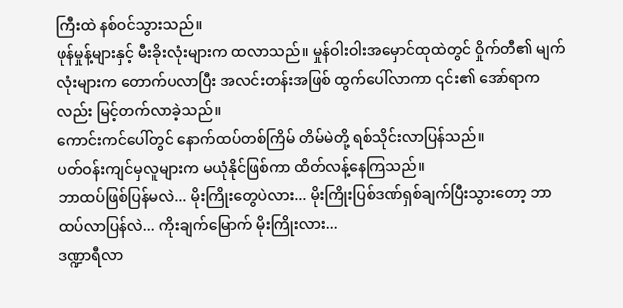ကြီးထဲ နစ်ဝင်သွားသည်။
ဖုန်မှုန့်များနှင့် မီးခိုးလုံးများက ထလာသည်။ မှုန်ဝါးဝါးအမှောင်ထုထဲတွင် ဝှိုက်တီ၏ မျက်လုံးများက တောက်ပလာပြီး အလင်းတန်းအဖြစ် ထွက်ပေါ်လာကာ ၎င်း၏ အော်ရာကလည်း မြင့်တက်လာခဲ့သည်။
ကောင်းကင်ပေါ်တွင် နောက်ထပ်တစ်ကြိမ် တိမ်မဲတို့ ရစ်သိုင်းလာပြန်သည်။
ပတ်ဝန်းကျင်မှလူများက မယုံနိုင်ဖြစ်ကာ ထိတ်လန့်နေကြသည်။
ဘာထပ်ဖြစ်ပြန်မလဲ... မိုးကြိုးတွေပဲလား... မိုးကြိုးပြစ်ဒဏ်ရှစ်ချက်ပြီးသွားတော့ ဘာထပ်လာပြန်လဲ... ကိုးချက်မြောက် မိုးကြိုးလား...
ဒဏ္ဍာရီလာ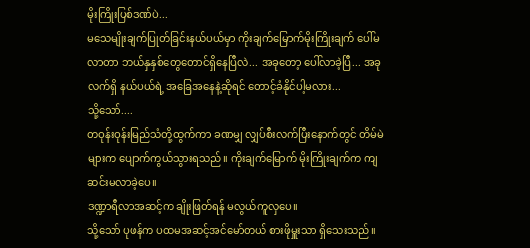မိုးကြိုးပြစ်ဒဏ်ပဲ...
မသေမျိုးချက်ပြုတ်ခြင်းနယ်ပယ်မှာ ကိုးချက်မြောက်မိုးကြိုးချက် ပေါ်မလာတာ ဘယ်နှနှစ်တွေတောင်ရှိနေပြီလဲ... အခုတော့ ပေါ်လာခဲ့ပြီ... အခုလက်ရှိ နယ်ပယ်ရဲ့ အခြေအနေနဲ့ဆိုရင် တောင့်ခံနိုင်ပါ့မလား...
သို့သော်....
တဝုန်းဝုန်းမြည်သံတို့ထွက်ကာ ခဏမျှ လျှပ်စီးလက်ပြီးနောက်တွင် တိမ်မဲများက ပျောက်ကွယ်သွားရသည်။ ကိုးချက်မြောက် မိုးကြိုးချက်က ကျဆင်းမလာခဲ့ပေ။
ဒဏ္ဍာရီလာအဆင့်က ချိုးဖြတ်ရန် မလွယ်ကူလှပေ။
သို့သော် ပုဖန်က ပထမအဆင့်အင်မော်တယ် စားဖိုမှူးသာ ရှိသေးသည်။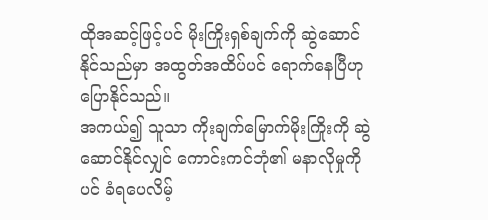ထိုအဆင့်ဖြင့်ပင် မိုးကြိုးရှစ်ချက်ကို ဆွဲဆောင်နိုင်သည်မှာ အထွတ်အထိပ်ပင် ရောက်နေပြီဟု ပြောနိုင်သည်။
အကယ်၍ သူသာ ကိုးချက်မြောက်မိုးကြိုးကို ဆွဲဆောင်နိုင်လျှင် ကောင်းကင်ဘုံ၏ မနာလိုမှုကိုပင် ခံရပေလိမ့်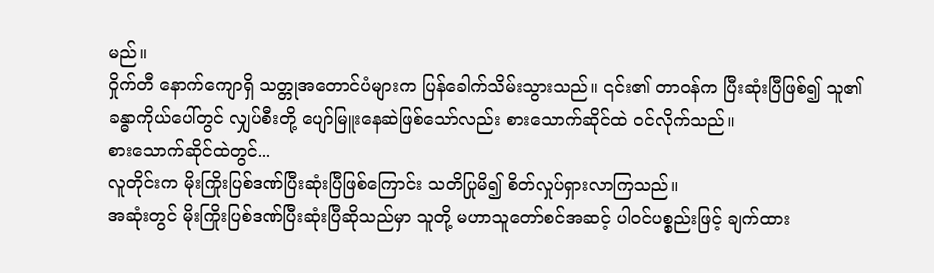မည်။
ဝှိုက်တီ နောက်ကျောရှိ သတ္တုအတောင်ပံများက ပြန်ခေါက်သိမ်းသွားသည်။ ၎င်း၏ တာဝန်က ပြီးဆုံးပြီဖြစ်၍ သူ၏ခန္ဓာကိုယ်ပေါ်တွင် လျှပ်စီးတို့ ပျော်မြူးနေဆဲဖြစ်သော်လည်း စားသောက်ဆိုင်ထဲ ဝင်လိုက်သည်။
စားသောက်ဆိုင်ထဲတွင်...
လူတိုင်းက မိုးကြိုးပြစ်ဒဏ်ပြီးဆုံးပြီဖြစ်ကြောင်း သတိပြုမိ၍ စိတ်လှုပ်ရှားလာကြသည်။
အဆုံးတွင် မိုးကြိုးပြစ်ဒဏ်ပြီးဆုံးပြီဆိုသည်မှာ သူတို့ မဟာသူတော်စင်အဆင့် ပါဝင်ပစ္စည်းဖြင့် ချက်ထား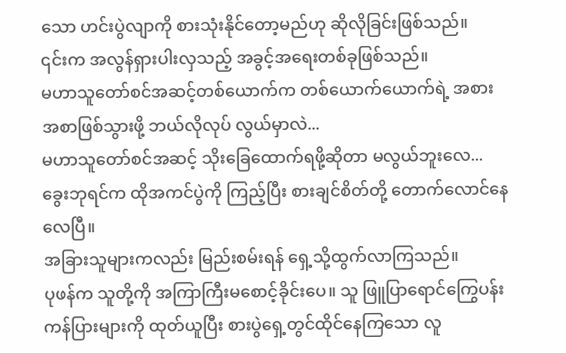သော ဟင်းပွဲလျာကို စားသုံးနိုင်တော့မည်ဟု ဆိုလိုခြင်းဖြစ်သည်။
၎င်းက အလွန်ရှားပါးလှသည့် အခွင့်အရေးတစ်ခုဖြစ်သည်။
မဟာသူတော်စင်အဆင့်တစ်ယောက်က တစ်ယောက်ယောက်ရဲ့ အစားအစာဖြစ်သွားဖို့ ဘယ်လိုလုပ် လွယ်မှာလဲ...
မဟာသူတော်စင်အဆင့် သိုးခြေထောက်ရဖို့ဆိုတာ မလွယ်ဘူးလေ...
ခွေးဘုရင်က ထိုအကင်ပွဲကို ကြည့်ပြီး စားချင်စိတ်တို့ တောက်လောင်နေလေပြီ။
အခြားသူများကလည်း မြည်းစမ်းရန် ရှေ့သို့ထွက်လာကြသည်။
ပုဖန်က သူတို့ကို အကြာကြီးမစောင့်ခိုင်းပေ။ သူ ဖြူပြာရောင်ကြွေပန်းကန်ပြားများကို ထုတ်ယူပြီး စားပွဲရှေ့တွင်ထိုင်နေကြသော လူ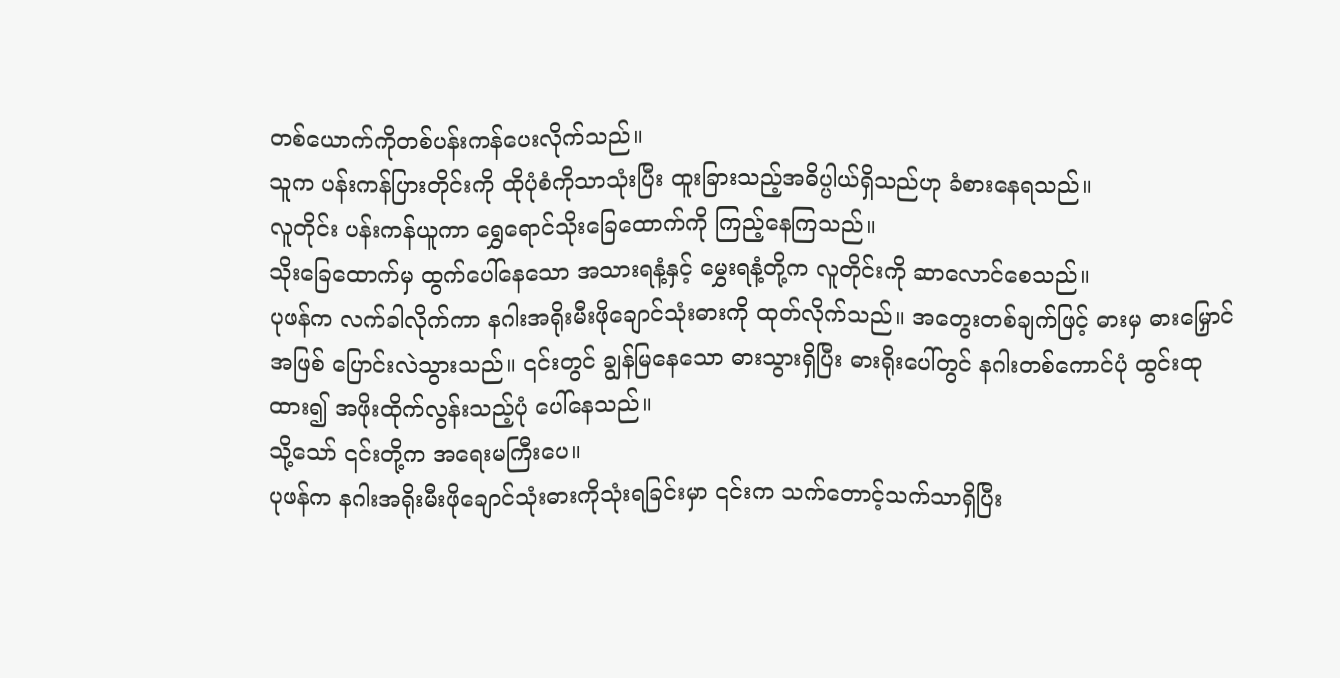တစ်ယောက်ကိုတစ်ပန်းကန်ပေးလိုက်သည်။
သူက ပန်းကန်ပြားတိုင်းကို ထိုပုံစံကိုသာသုံးပြီး ထူးခြားသည့်အဓိပ္ပါယ်ရှိသည်ဟု ခံစားနေရသည်။
လူတိုင်း ပန်းကန်ယူကာ ရွှေရောင်သိုးခြေထောက်ကို ကြည့်နေကြသည်။
သိုးခြေထောက်မှ ထွက်ပေါ်နေသော အသားရနံ့နှင့် မွှေးရနံ့တို့က လူတိုင်းကို ဆာလောင်စေသည်။
ပုဖန်က လက်ခါလိုက်ကာ နဂါးအရိုးမီးဖိုချောင်သုံးဓားကို ထုတ်လိုက်သည်။ အတွေးတစ်ချက်ဖြင့် ဓားမှ ဓားမြှောင်အဖြစ် ပြောင်းလဲသွားသည်။ ၎င်းတွင် ချွန်မြနေသော ဓားသွားရှိပြီး ဓားရိုးပေါ်တွင် နဂါးတစ်ကောင်ပုံ ထွင်းထုထား၍ အဖိုးထိုက်လွန်းသည့်ပုံ ပေါ်နေသည်။
သို့သော် ၎င်းတို့က အရေးမကြီးပေ။
ပုဖန်က နဂါးအရိုးမီးဖိုချောင်သုံးဓားကိုသုံးရခြင်းမှာ ၎င်းက သက်တောင့်သက်သာရှိပြီး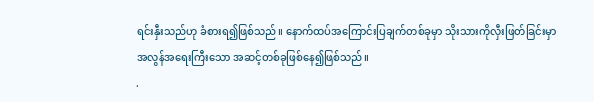ရင်းနှီးသည်ဟု ခံစားရ၍ဖြစ်သည်။ နောက်ထပ်အကြောင်းပြချက်တစ်ခုမှာ သိုးသားကိုလှီးဖြတ်ခြင်းမှာ အလွန်အရေးကြီးသော အဆင့်တစ်ခုဖြစ်နေ၍ဖြစ်သည်။
.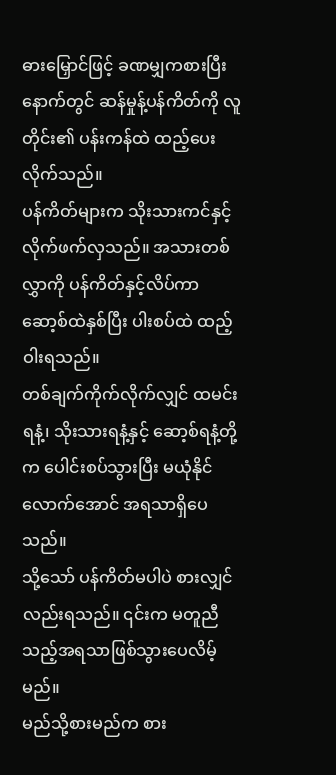ဓားမြှောင်ဖြင့် ခဏမျှကစားပြီးနောက်တွင် ဆန်မှုန့်ပန်ကိတ်ကို လူတိုင်း၏ ပန်းကန်ထဲ ထည့်ပေးလိုက်သည်။
ပန်ကိတ်များက သိုးသားကင်နှင့် လိုက်ဖက်လှသည်။ အသားတစ်လွှာကို ပန်ကိတ်နှင့်လိပ်ကာ ဆော့စ်ထဲနှစ်ပြီး ပါးစပ်ထဲ ထည့်ဝါးရသည်။
တစ်ချက်ကိုက်လိုက်လျှင် ထမင်းရနံ့၊ သိုးသားရနံ့နှင့် ဆော့စ်ရနံ့တို့က ပေါင်းစပ်သွားပြီး မယုံနိုင်လောက်အောင် အရသာရှိပေသည်။
သို့သော် ပန်ကိတ်မပါပဲ စားလျှင်လည်းရသည်။ ၎င်းက မတူညီသည့်အရသာဖြစ်သွားပေလိမ့်မည်။
မည်သို့စားမည်က စား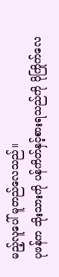မည့်လူပေါ် မူတည်လေသည်။
ပုဖန်က သိုးသားကို ပန်ကိတ်နှင့်စားရသည်ကို ပိုကြိုက်လေ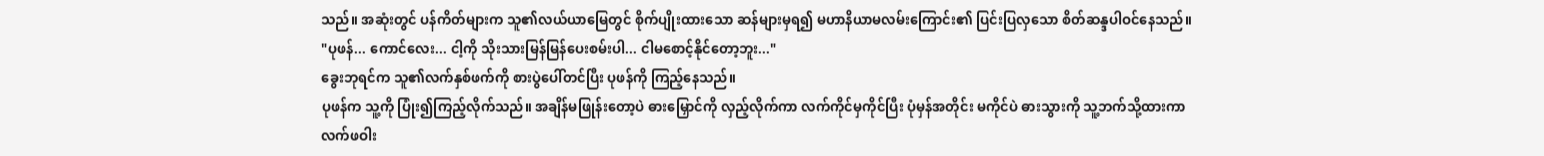သည်။ အဆုံးတွင် ပန်ကိတ်များက သူ၏လယ်ယာမြေတွင် စိုက်ပျိုးထားသော ဆန်များမှရ၍ မဟာနိယာမလမ်းကြောင်း၏ ပြင်းပြလှသော စိတ်ဆန္ဒပါဝင်နေသည်။
"ပုဖန်... ကောင်လေး... ငါ့ကို သိုးသားမြန်မြန်ပေးစမ်းပါ... ငါမစောင့်နိုင်တော့ဘူး..."
ခွေးဘုရင်က သူ၏လက်နှစ်ဖက်ကို စားပွဲပေါ်တင်ပြီး ပုဖန်ကို ကြည့်နေသည်။
ပုဖန်က သူ့ကို ပြုံး၍ကြည့်လိုက်သည်။ အချိန်မဖြုန်းတော့ပဲ ဓားမြှောင်ကို လှည့်လိုက်ကာ လက်ကိုင်မှကိုင်ပြီး ပုံမှန်အတိုင်း မကိုင်ပဲ ဓားသွားကို သူ့ဘက်သို့ထားကာ လက်ဖဝါး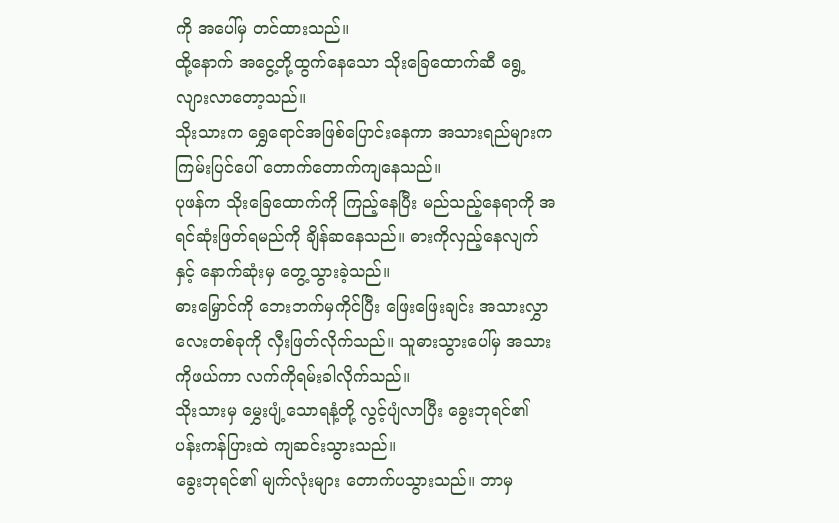ကို အပေါ်မှ တင်ထားသည်။
ထို့နောက် အငွေ့တို့ထွက်နေသော သိုးခြေထောက်ဆီ ရွေ့လျားလာတော့သည်။
သိုးသားက ရွှေရောင်အဖြစ်ပြောင်းနေကာ အသားရည်များက ကြမ်းပြင်ပေါ် တောက်တောက်ကျနေသည်။
ပုဖန်က သိုးခြေထောက်ကို ကြည့်နေပြီး မည်သည့်နေရာကို အရင်ဆုံးဖြတ်ရမည်ကို ချိန်ဆနေသည်။ ဓားကိုလှည့်နေလျက်နှင့် နောက်ဆုံးမှ တွေ့သွားခဲ့သည်။
ဓားမြှောင်ကို ဘေးဘက်မှကိုင်ပြီး ဖြေးဖြေးချင်း အသားလွှာလေးတစ်ခုကို လှီးဖြတ်လိုက်သည်။ သူဓားသွားပေါ်မှ အသားကိုဖယ်ကာ လက်ကိုရမ်းခါလိုက်သည်။
သိုးသားမှ မွှေးပျံ့သောရနံ့တို့ လွင့်ပျံလာပြီး ခွေးဘုရင်၏ ပန်းကန်ပြားထဲ ကျဆင်းသွားသည်။
ခွေးဘုရင်၏ မျက်လုံးများ တောက်ပသွားသည်။ ဘာမှ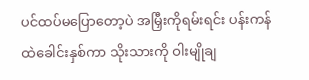ပင်ထပ်မပြောတော့ပဲ အမြှီးကိုရမ်းရင်း ပန်းကန်ထဲခေါင်းနှစ်ကာ သိုးသားကို ဝါးမျိုချ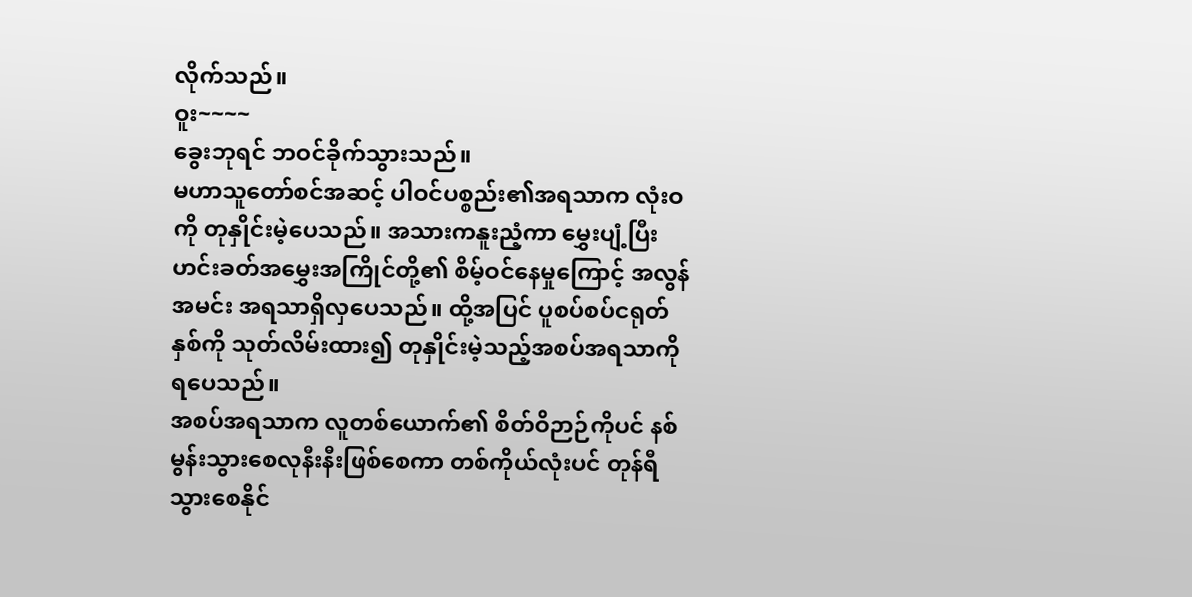လိုက်သည်။
ဝူး~~~~
ခွေးဘုရင် ဘဝင်ခိုက်သွားသည်။
မဟာသူတော်စင်အဆင့် ပါဝင်ပစ္စည်း၏အရသာက လုံးဝကို တုနှိုင်းမဲ့ပေသည်။ အသားကနူးညံ့ကာ မွှေးပျံ့ပြီး ဟင်းခတ်အမွှေးအကြိုင်တို့၏ စိမ့်ဝင်နေမှုကြောင့် အလွန်အမင်း အရသာရှိလှပေသည်။ ထို့အပြင် ပူစပ်စပ်ငရုတ်နှစ်ကို သုတ်လိမ်းထား၍ တုနှိုင်းမဲ့သည့်အစပ်အရသာကို ရပေသည်။
အစပ်အရသာက လူတစ်ယောက်၏ စိတ်ဝိဉာဉ်ကိုပင် နစ်မွန်းသွားစေလုနီးနီးဖြစ်စေကာ တစ်ကိုယ်လုံးပင် တုန်ရီသွားစေနိုင်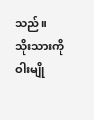သည်။
သိုးသားကို ဝါးမျို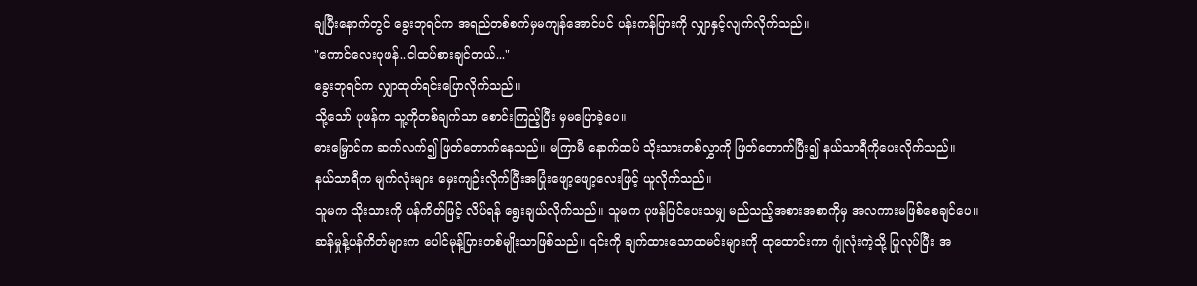ချပြီးနောက်တွင် ခွေးဘုရင်က အရည်တစ်စက်မှမကျန်အောင်ပင် ပန်းကန်ပြားကို လျှာနှင့်လျက်လိုက်သည်။
"ကောင်လေးပုဖန်..ငါထပ်စားချင်တယ်..."
ခွေးဘုရင်က လျှာထုတ်ရင်းပြောလိုက်သည်။
သို့သော် ပုဖန်က သူ့ကိုတစ်ချက်သာ စောင်းကြည့်ပြီး မှမပြောခဲ့ပေ။
ဓားမြှောင်က ဆက်လက်၍ ဖြတ်တောက်နေသည်။ မကြာမီ နောက်ထပ် သိုးသားတစ်လွှာကို ဖြတ်တောက်ပြီး၍ နယ်သာရီကိုပေးလိုက်သည်။
နယ်သာရီက မျက်လုံးများ မှေးကျဉ်းလိုက်ပြီးအပြုံးဖျော့ဖျော့လေးဖြင့် ယူလိုက်သည်။
သူမက သိုးသားကို ပန်ကိတ်ဖြင့် လိပ်ရန် ရွေးချယ်လိုက်သည်။ သူမက ပုဖန်ပြင်ပေးသမျှ မည်သည့်အစားအစာကိုမှ အလကားမဖြစ်စေချင်ပေ။
ဆန်မှုန့်ပန်ကိတ်များက ပေါင်မုန့်ပြားတစ်မျိုးသာဖြစ်သည်။ ၎င်းကို ချက်ထားသောထမင်းများကို ထုထောင်းကာ ဂျုံလုံးကဲ့သို့ ပြုလုပ်ပြီး အ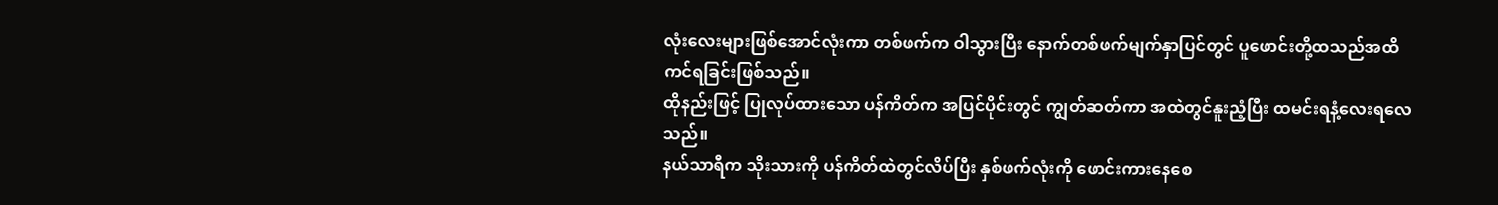လုံးလေးများဖြစ်အောင်လုံးကာ တစ်ဖက်က ဝါသွားပြီး နောက်တစ်ဖက်မျက်နှာပြင်တွင် ပူဖောင်းတို့ထသည်အထိ ကင်ရခြင်းဖြစ်သည်။
ထိုနည်းဖြင့် ပြုလုပ်ထားသော ပန်ကိတ်က အပြင်ပိုင်းတွင် ကျွတ်ဆတ်ကာ အထဲတွင်နူးညံ့ပြီး ထမင်းရနံ့လေးရလေသည်။
နယ်သာရီက သိုးသားကို ပန်ကိတ်ထဲတွင်လိပ်ပြီး နှစ်ဖက်လုံးကို ဖောင်းကားနေစေ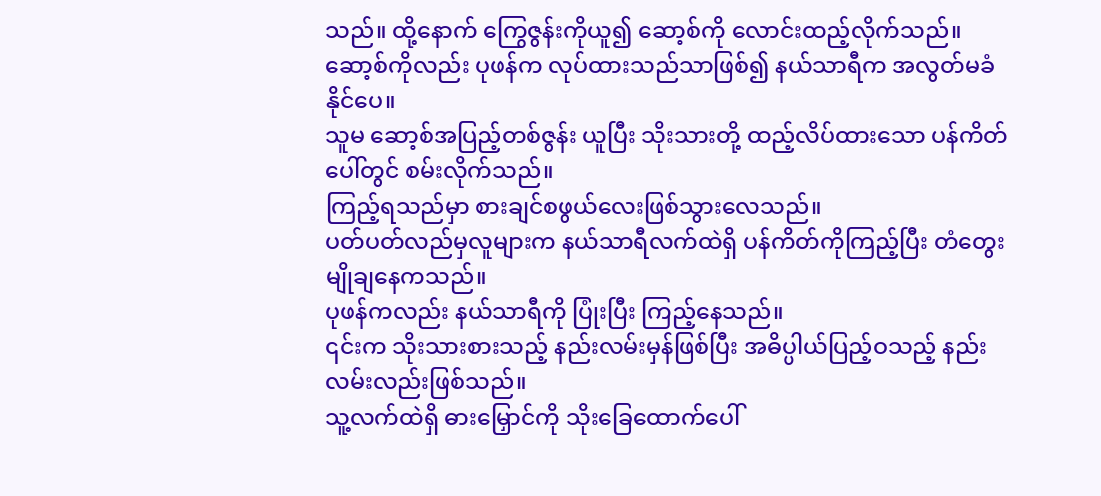သည်။ ထို့နောက် ကြွေဇွန်းကိုယူ၍ ဆော့စ်ကို လောင်းထည့်လိုက်သည်။
ဆော့စ်ကိုလည်း ပုဖန်က လုပ်ထားသည်သာဖြစ်၍ နယ်သာရီက အလွတ်မခံနိုင်ပေ။
သူမ ဆော့စ်အပြည့်တစ်ဇွန်း ယူပြီး သိုးသားတို့ ထည့်လိပ်ထားသော ပန်ကိတ်ပေါ်တွင် စမ်းလိုက်သည်။
ကြည့်ရသည်မှာ စားချင်စဖွယ်လေးဖြစ်သွားလေသည်။
ပတ်ပတ်လည်မှလူများက နယ်သာရီလက်ထဲရှိ ပန်ကိတ်ကိုကြည့်ပြီး တံတွေးမျိုချနေကသည်။
ပုဖန်ကလည်း နယ်သာရီကို ပြုံးပြီး ကြည့်နေသည်။
၎င်းက သိုးသားစားသည့် နည်းလမ်းမှန်ဖြစ်ပြီး အဓိပ္ပါယ်ပြည့်ဝသည့် နည်းလမ်းလည်းဖြစ်သည်။
သူ့လက်ထဲရှိ ဓားမြှောင်ကို သိုးခြေထောက်ပေါ်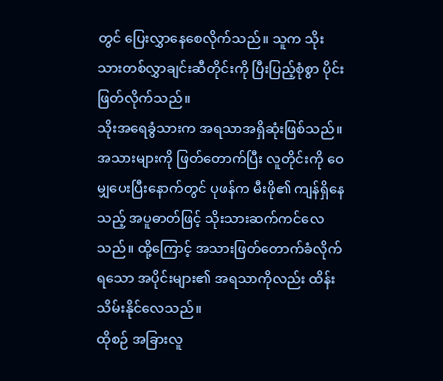တွင် ပြေးလွှာနေစေလိုက်သည်။ သူက သိုးသားတစ်လွှာချင်းဆီတိုင်းကို ပြီးပြည့်စုံစွာ ပိုင်းဖြတ်လိုက်သည်။
သိုးအရေခွံသားက အရသာအရှိဆုံးဖြစ်သည်။
အသားများကို ဖြတ်တောက်ပြီး လူတိုင်းကို ဝေမျှပေးပြီးနောက်တွင် ပုဖန်က မီးဖို၏ ကျန်ရှိနေသည့် အပူဓာတ်ဖြင့် သိုးသားဆက်ကင်လေသည်။ ထို့ကြောင့် အသားဖြတ်တောက်ခံလိုက်ရသော အပိုင်းများ၏ အရသာကိုလည်း ထိန်းသိမ်းနိုင်လေသည်။
ထိုစဉ် အခြားလူ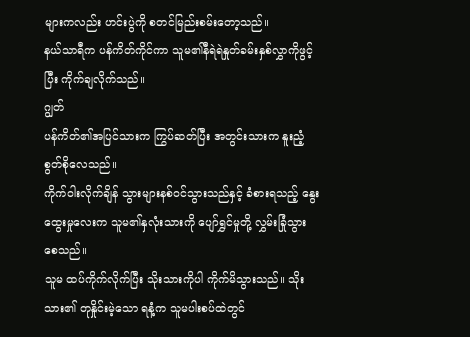များကလည်း ဟင်းပွဲကို စတင်မြည်းစမ်းတော့သည်။
နယ်သာရီက ပန်ကိတ်ကိုင်ကာ သူမ၏နီရဲရဲနှုတ်ခမ်းနှစ်လွှာကိုဖွင့်ပြီး ကိုက်ချလိုက်သည်။
ဂျွတ်
ပန်ကိတ်၏အပြင်သားက ကြွပ်ဆတ်ပြီး အတွင်းသားက နူးညံ့စွတ်စိုလေသည်။
ကိုက်ဝါးလိုက်ချိန် သွားများနစ်ဝင်သွားသည်နှင့် ခံစားရသည့် နွေးထွေးမှုလေးက သူမ၏နှလုံးသားကို ပျော်ရွှင်မှုတို့ လွှမ်းခြုံသွားစေသည်။
သူမ ထပ်ကိုက်လိုက်ပြီး သိုးသားကိုပါ ကိုက်မိသွားသည်။ သိုးသား၏ တုနှိုင်းမဲ့သော ရနံ့က သူမပါးစပ်ထဲတွင်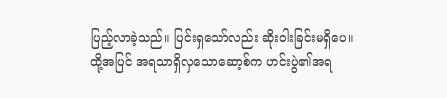ပြည့်လာခဲ့သည်။ ပြင်းရှသော်လည်း ဆိုးဝါးခြင်းမရှိပေ။
ထို့အပြင် အရသာရှိလှသောဆော့စ်က ဟင်းပွဲ၏အရ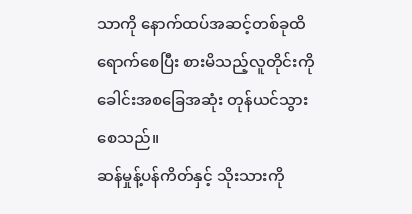သာကို နောက်ထပ်အဆင့်တစ်ခုထိရောက်စေပြီး စားမိသည့်လူတိုင်းကို ခေါင်းအစခြေအဆုံး တုန်ယင်သွားစေသည်။
ဆန်မှုန့်ပန်ကိတ်နှင့် သိုးသားကို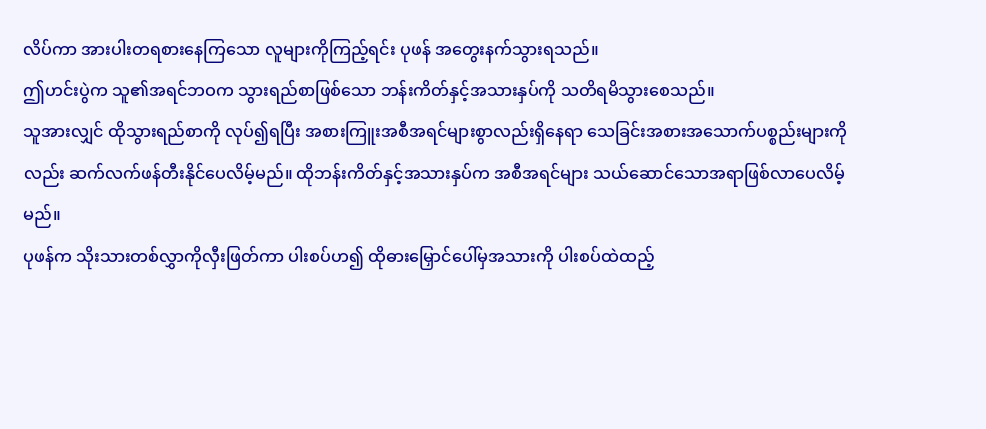လိပ်ကာ အားပါးတရစားနေကြသော လူများကိုကြည့်ရင်း ပုဖန် အတွေးနက်သွားရသည်။
ဤဟင်းပွဲက သူ၏အရင်ဘဝက သွားရည်စာဖြစ်သော ဘန်းကိတ်နှင့်အသားနှပ်ကို သတိရမိသွားစေသည်။
သူအားလျှင် ထိုသွားရည်စာကို လုပ်၍ရပြီး အစားကြူးအစီအရင်များစွာလည်းရှိနေရာ သေခြင်းအစားအသောက်ပစ္စည်းများကိုလည်း ဆက်လက်ဖန်တီးနိုင်ပေလိမ့်မည်။ ထိုဘန်းကိတ်နှင့်အသားနှပ်က အစီအရင်များ သယ်ဆောင်သောအရာဖြစ်လာပေလိမ့်မည်။
ပုဖန်က သိုးသားတစ်လွှာကိုလှီးဖြတ်ကာ ပါးစပ်ဟ၍ ထိုဓားမြှောင်ပေါ်မှအသားကို ပါးစပ်ထဲထည့်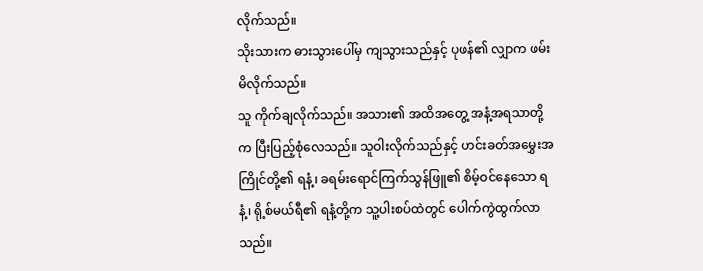လိုက်သည်။
သိုးသားက ဓားသွားပေါ်မှ ကျသွားသည်နှင့် ပုဖန်၏ လျှာက ဖမ်းမိလိုက်သည်။
သူ ကိုက်ချလိုက်သည်။ အသား၏ အထိအတွေ့ အနံ့အရသာတို့က ပြီးပြည့်စုံလေသည်။ သူဝါးလိုက်သည်နှင့် ဟင်းခတ်အမွှေးအကြိုင်တို့၏ ရနံ့၊ ခရမ်းရောင်ကြက်သွန်ဖြူ၏ စိမ့်ဝင်နေသော ရနံ့၊ ရို့စ်မယ်ရီ၏ ရနံ့တို့က သူ့ပါးစပ်ထဲတွင် ပေါက်ကွဲထွက်လာသည်။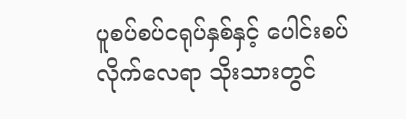ပူစပ်စပ်ငရုပ်နှစ်နှင့် ပေါင်းစပ်လိုက်လေရာ သိုးသားတွင်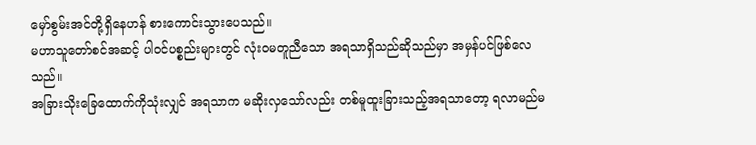မှော်စွမ်းအင်တို့ရှိနေဟန် စားကောင်းသွားပေသည်။
မဟာသူတော်စင်အဆင့် ပါဝင်ပစ္စည်းများတွင် လုံးဝမတူညီသော အရသာရှိသည်ဆိုသည်မှာ အမှန်ပင်ဖြစ်လေသည်။
အခြားသိုးခြေထောက်ကိုသုံးလျှင် အရသာက မဆိုးလှသော်လည်း တစ်မူထူးခြားသည့်အရသာတော့ ရလာမည်မ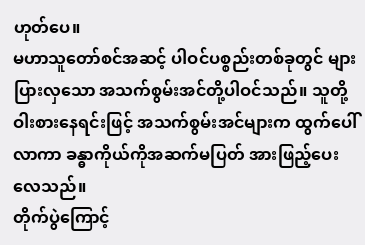ဟုတ်ပေ။
မဟာသူတော်စင်အဆင့် ပါဝင်ပစ္စည်းတစ်ခုတွင် များပြားလှသော အသက်စွမ်းအင်တို့ပါဝင်သည်။ သူတို့ဝါးစားနေရင်းဖြင့် အသက်စွမ်းအင်များက ထွက်ပေါ်လာကာ ခန္ဓာကိုယ်ကိုအဆက်မပြတ် အားဖြည့်ပေးလေသည်။
တိုက်ပွဲကြောင့်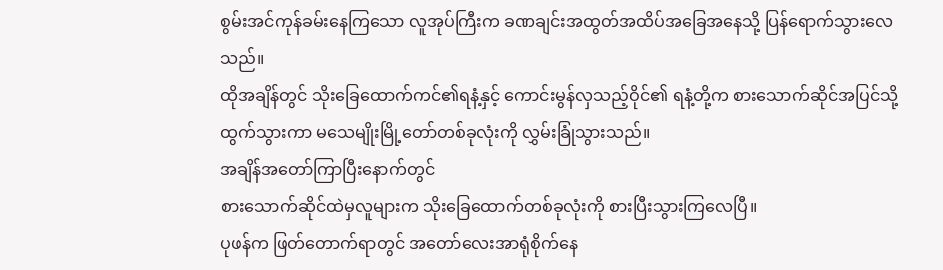စွမ်းအင်ကုန်ခမ်းနေကြသော လူအုပ်ကြီးက ခဏချင်းအထွတ်အထိပ်အခြေအနေသို့ ပြန်ရောက်သွားလေသည်။
ထိုအချိန်တွင် သိုးခြေထောက်ကင်၏ရနံ့နှင့် ကောင်းမွန်လှသည့်ဝိုင်၏ ရနံ့တို့က စားသောက်ဆိုင်အပြင်သို့ ထွက်သွားကာ မသေမျိုးမြို့တော်တစ်ခုလုံးကို လွှမ်းခြုံသွားသည်။
အချိန်အတော်ကြာပြီးနောက်တွင်
စားသောက်ဆိုင်ထဲမှလူများက သိုးခြေထောက်တစ်ခုလုံးကို စားပြီးသွားကြလေပြီ။
ပုဖန်က ဖြတ်တောက်ရာတွင် အတော်လေးအာရုံစိုက်နေ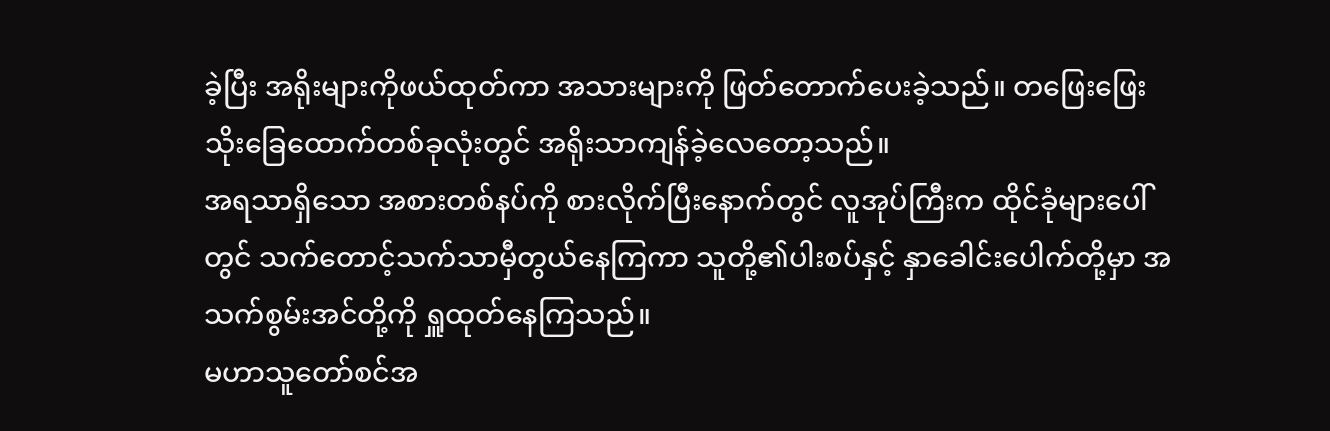ခဲ့ပြီး အရိုးများကိုဖယ်ထုတ်ကာ အသားများကို ဖြတ်တောက်ပေးခဲ့သည်။ တဖြေးဖြေး သိုးခြေထောက်တစ်ခုလုံးတွင် အရိုးသာကျန်ခဲ့လေတော့သည်။
အရသာရှိသော အစားတစ်နပ်ကို စားလိုက်ပြီးနောက်တွင် လူအုပ်ကြီးက ထိုင်ခုံများပေါ်တွင် သက်တောင့်သက်သာမှီတွယ်နေကြကာ သူတို့၏ပါးစပ်နှင့် နှာခေါင်းပေါက်တို့မှာ အသက်စွမ်းအင်တို့ကို ရှူထုတ်နေကြသည်။
မဟာသူတော်စင်အ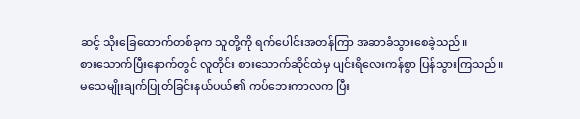ဆင့် သိုးခြေထောက်တစ်ခုက သူတို့ကို ရက်ပေါင်းအတန်ကြာ အဆာခံသွားစေခဲ့သည်။
စားသောက်ပြီးနောက်တွင် လူတိုင်း စားသောက်ဆိုင်ထဲမှ ပျင်းရိလေးကန်စွာ ပြန်သွားကြသည်။
မသေမျိုးချက်ပြုတ်ခြင်းနယ်ပယ်၏ ကပ်ဘေးကာလက ပြီး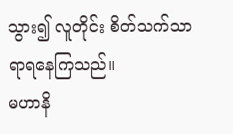သွား၍ လူတိုင်း စိတ်သက်သာရာရနေကြသည်။
မဟာနိ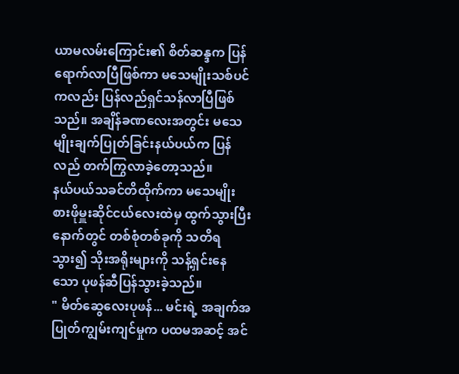ယာမလမ်းကြောင်း၏ စိတ်ဆန္ဒက ပြန်ရောက်လာပြီဖြစ်ကာ မသေမျိုးသစ်ပင်ကလည်း ပြန်လည်ရှင်သန်လာပြီဖြစ်သည်။ အချိန်ခဏလေးအတွင်း မသေမျိုးချက်ပြုတ်ခြင်းနယ်ပယ်က ပြန်လည် တက်ကြွလာခဲ့တော့သည်။
နယ်ပယ်သခင်တိထိုက်ကာ မသေမျိုးစားဖိုမှူးဆိုင်ငယ်လေးထဲမှ ထွက်သွားပြီးနောက်တွင် တစ်စုံတစ်ခုကို သတိရသွား၍ သိုးအရိုးများကို သန့်ရှင်းနေသော ပုဖန်ဆီပြန်သွားခဲ့သည်။
" မိတ်ဆွေလေးပုဖန်... မင်းရဲ့ အချက်အပြုတ်ကျွမ်းကျင်မှုက ပထမအဆင့် အင်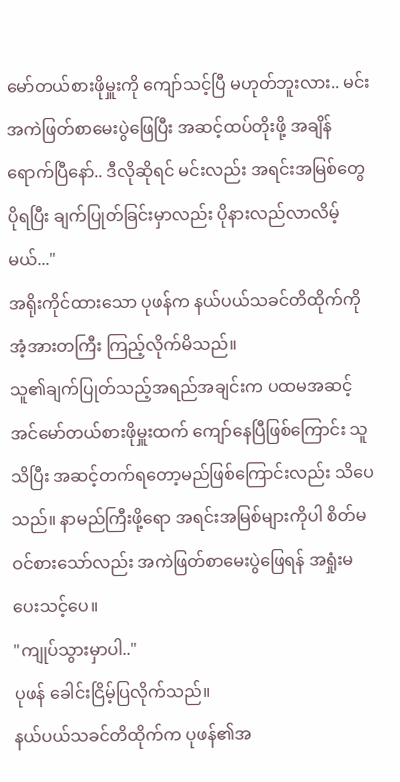မော်တယ်စားဖိုမှူးကို ကျော်သင့်ပြီ မဟုတ်ဘူးလား.. မင်း အကဲဖြတ်စာမေးပွဲဖြေပြီး အဆင့်ထပ်တိုးဖို့ အချိန်ရောက်ပြီနော်.. ဒီလိုဆိုရင် မင်းလည်း အရင်းအမြစ်တွေပိုရပြီး ချက်ပြုတ်ခြင်းမှာလည်း ပိုနားလည်လာလိမ့်မယ်..."
အရိုးကိုင်ထားသော ပုဖန်က နယ်ပယ်သခင်တိထိုက်ကို အံ့အားတကြီး ကြည့်လိုက်မိသည်။
သူ၏ချက်ပြုတ်သည့်အရည်အချင်းက ပထမအဆင့် အင်မော်တယ်စားဖိုမှူးထက် ကျော်နေပြီဖြစ်ကြောင်း သူသိပြီး အဆင့်တက်ရတော့မည်ဖြစ်ကြောင်းလည်း သိပေသည်။ နာမည်ကြီးဖို့ရော အရင်းအမြစ်များကိုပါ စိတ်မဝင်စားသော်လည်း အကဲဖြတ်စာမေးပွဲဖြေရန် အရှုံးမပေးသင့်ပေ။
"ကျုပ်သွားမှာပါ.."
ပုဖန် ခေါင်းငြိမ့်ပြလိုက်သည်။
နယ်ပယ်သခင်တိထိုက်က ပုဖန်၏အ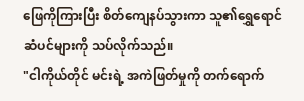ဖြေကိုကြားပြီး စိတ်ကျေနပ်သွားကာ သူ၏ရွှေရောင်ဆံပင်များကို သပ်လိုက်သည်။
"ငါကိုယ်တိုင် မင်းရဲ့ အကဲဖြတ်မှုကို တက်ရောက်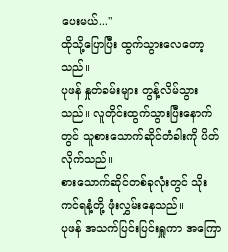ပေးမယ်..."
ထိုသို့ပြောပြီး ထွက်သွားလေတော့သည်။
ပုဖန် နှုတ်ခမ်းများ တွန့်လိမ်သွားသည်။ လူတိုင်းထွက်သွားပြီးနောက်တွင် သူစားသောက်ဆိုင်တံခါးကို ပိတ်လိုက်သည်။
စားသောက်ဆိုင်တစ်ခုလုံးတွင် သိုးကင်ရနံ့တို့ ဖုံးလွှမ်းနေသည်။
ပုဖန် အသက်ပြင်းပြင်းရှူကာ အကြော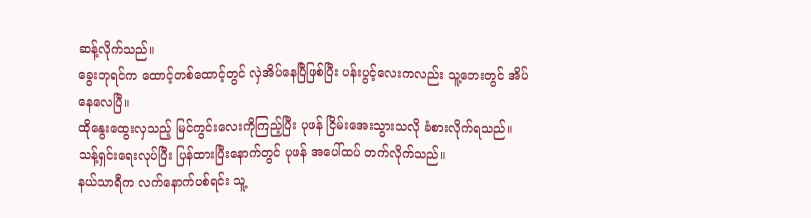ဆန့်လိုက်သည်။
ခွေးဘုရင်က ထောင့်တစ်ထောင့်တွင် လှဲအိပ်နေပြီဖြစ်ပြီး ပန်းပွင့်လေးကလည်း သူ့ဘေးတွင် အိပ်နေလေပြီ။
ထိုနွေးထွေးလှသည့် မြင်ကွင်းလေးကိုကြည့်ပြီး ပုဖန် ငြိမ်းအေးသွားသလို ခံစားလိုက်ရသည်။
သန့်ရှင်းရေးလုပ်ပြီး ပြန်ထားပြီးနောက်တွင် ပုဖန် အပေါ်ထပ် တက်လိုက်သည်။
နယ်သာရီက လက်နောက်ပစ်ရင်း သူ့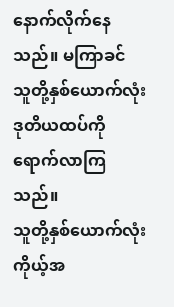နောက်လိုက်နေသည်။ မကြာခင် သူတို့နှစ်ယောက်လုံး ဒုတိယထပ်ကိုရောက်လာကြသည်။
သူတို့နှစ်ယောက်လုံး ကိုယ့်အ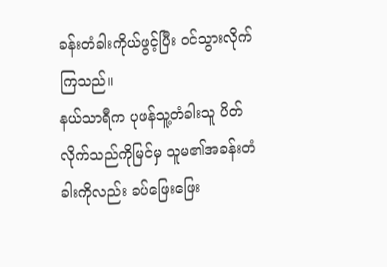ခန်းတံခါးကိုယ်ဖွင့်ပြီး ဝင်သွားလိုက်ကြသည်။
နယ်သာရီက ပုဖန်သူ့တံခါးသူ ပိတ်လိုက်သည်ကိုမြင်မှ သူမ၏အခန်းတံခါးကိုလည်း ခပ်ဖြေးဖြေး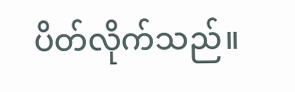ပိတ်လိုက်သည်။